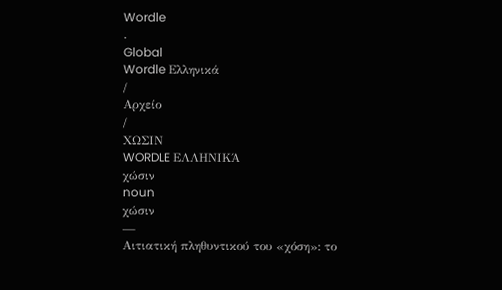Wordle
.
Global
Wordle Ελληνικά
/
Αρχείο
/
ΧΩΣΙΝ
WORDLE ΕΛΛΗΝΙΚΆ
χώσιν
noun
χώσιν
—
Αιτιατική πληθυντικού του «χόση»: το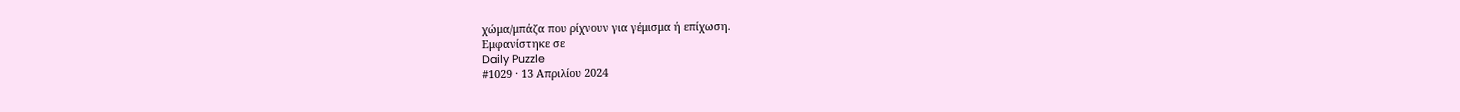χώμα/μπάζα που ρίχνουν για γέμισμα ή επίχωση.
Εμφανίστηκε σε
Daily Puzzle
#1029 · 13 Απριλίου 2024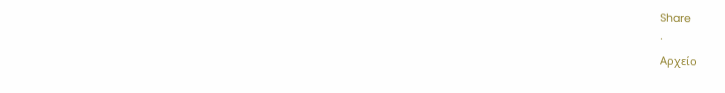Share
·
Αρχείο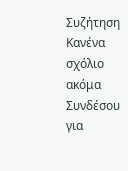Συζήτηση
Κανένα σχόλιο ακόμα
Συνδέσου για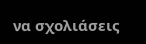να σχολιάσεις